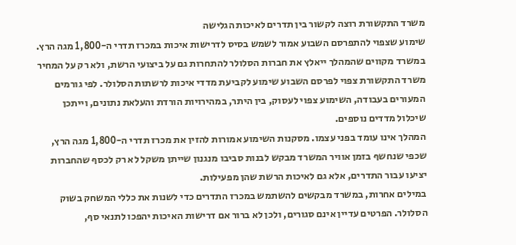משרד התקשורת רוצה לקשור בין תדרים לאיכות הגלישה
שימוע שצפוי להתפרסם השבוע אמור לשמש בסיס לדרישות איכות במכרז תדרי ה-1,800 מגה הרץ. במשרד מקווים שהמהלך ייאלץ את חברות הסלולר להתחרות גם על ביצועי הרשת, ולא רק על המחיר
משרד התקשורת צפוי לפרסם השבוע שימוע לקביעת מדדי איכות לרשתות הסלולר. לפי גורמים המעורים בעבודה, השימוע צפוי לעסוק, בין היתר, במהירויות הורדת והעלאת נתונים, וייתכן שיכלול מדדים נוספים.
המהלך אינו עומד בפני עצמו. מסקנות השימוע אמורות להזין את מכרז תדרי ה-1,800 מגה הרץ, שכפי שנחשף בזמן אוויר המשרד מבקש לבנות סביבו מנגנון שייתן משקל לא רק לכסף שהחברות יציעו עבור התדרים, אלא גם לאיכות הרשת שהן מפעילות.
במילים אחרות, במשרד מבקשים להשתמש במכרז התדרים כדי לשנות את כללי המשחק בשוק הסלולר. הפרטים עדיין אינם סגורים, ולכן לא ברור אם דרישות האיכות יהפכו לתנאי סף,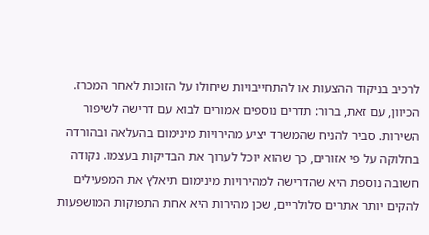לרכיב בניקוד ההצעות או להתחייבויות שיחולו על הזוכות לאחר המכרז. הכיוון, עם זאת, ברור: תדרים נוספים אמורים לבוא עם דרישה לשיפור השירות. סביר להניח שהמשרד יציע מהירויות מינימום בהעלאה ובהורדה בחלוקה על פי אזורים, כך שהוא יוכל לערוך את הבדיקות בעצמו. נקודה חשובה נוספת היא שהדרישה למהירויות מינימום תיאלץ את המפעילים להקים יותר אתרים סלולריים, שכן מהירות היא אחת התפוקות המושפעות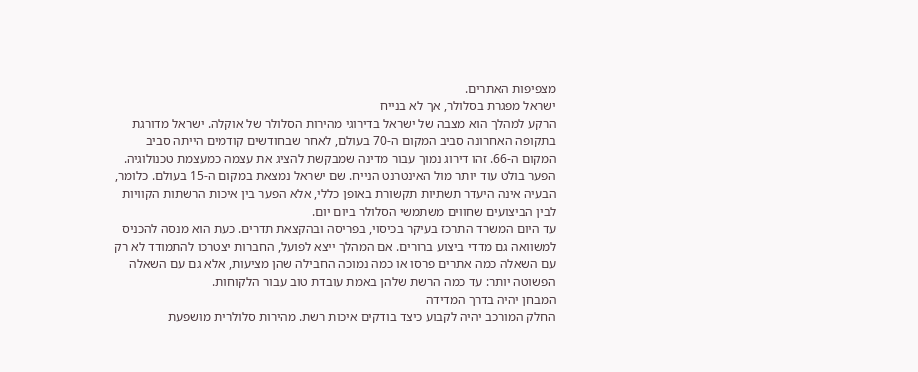מצפיפות האתרים.
ישראל מפגרת בסלולר, אך לא בנייח
הרקע למהלך הוא מצבה של ישראל בדירוגי מהירות הסלולר של אוקלה. ישראל מדורגת בתקופה האחרונה סביב המקום ה-70 בעולם, לאחר שבחודשים קודמים הייתה סביב המקום ה-66. זהו דירוג נמוך עבור מדינה שמבקשת להציג את עצמה כמעצמת טכנולוגיה.
הפער בולט עוד יותר מול האינטרנט הנייח. שם ישראל נמצאת במקום ה-15 בעולם. כלומר, הבעיה אינה היעדר תשתיות תקשורת באופן כללי, אלא הפער בין איכות הרשתות הקוויות לבין הביצועים שחווים משתמשי הסלולר ביום יום.
עד היום המשרד התרכז בעיקר בכיסוי, בפריסה ובהקצאת תדרים. כעת הוא מנסה להכניס למשוואה גם מדדי ביצוע ברורים. אם המהלך ייצא לפועל, החברות יצטרכו להתמודד לא רק עם השאלה כמה אתרים פרסו או כמה נמוכה החבילה שהן מציעות, אלא גם עם השאלה הפשוטה יותר: עד כמה הרשת שלהן באמת עובדת טוב עבור הלקוחות.
המבחן יהיה בדרך המדידה
החלק המורכב יהיה לקבוע כיצד בודקים איכות רשת. מהירות סלולרית מושפעת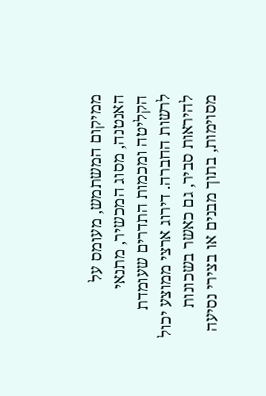ממיקום המשתמש, מעומס על האנטנה, מסוג המכשיר, מתנאי הקליטה ומכמות התדרים שעומדת לרשות החברה. דירוג ארצי ממוצע יכול להיראות סביר, גם כאשר בשכונות מסוימות, בתוך מבנים או בצירי נסיעה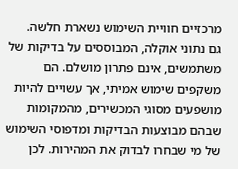מרכזיים חוויית השימוש נשארת חלשה.
גם נתוני אוקלה, המבוססים על בדיקות של משתמשים, אינם פתרון מושלם. הם משקפים שימוש אמיתי, אך עשויים להיות מושפעים מסוגי המכשירים, מהמקומות שבהם מבוצעות הבדיקות ומדפוסי השימוש של מי שבחרו לבדוק את המהירות. לכן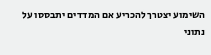השימוע יצטרך להכריע אם המדדים יתבססו על נתוני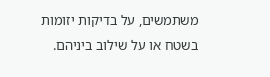משתמשים, על בדיקות יזומות בשטח או על שילוב ביניהם.